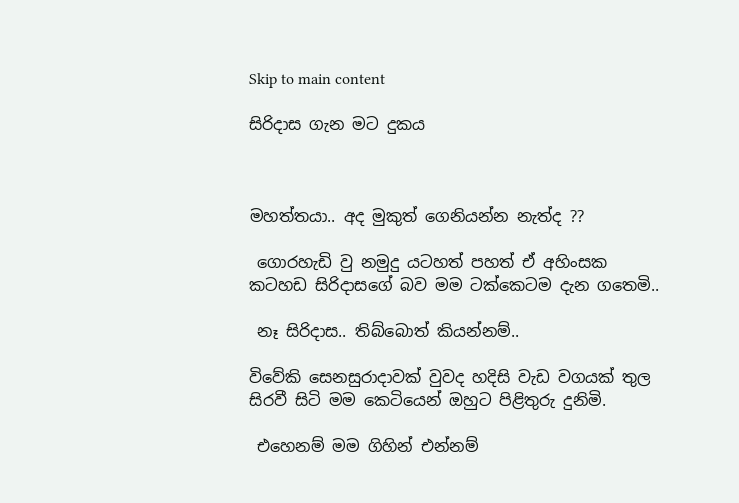Skip to main content

සිරිදාස ගැන මට දුකය



මහත්තයා.. අද මුකුත් ගෙනියන්න නැත්ද ??

 ගොරහැඩි වු නමුදු යටහත් පහත් ඒ අහිංසක කටහඩ සිරිදාසගේ බව මම ටක්කෙටම දැන ගතෙමි..

 නෑ සිරිදාස.. තිබ්බොත් කියන්නම්..

විවේකි සෙනසුරාදාවක් වුවද හදිසි වැඩ වගයක් තුල සිරවී සිටි මම කෙටියෙන් ඔහුට පිළිතුරු දුනිමි.

 එහෙනම් මම ගිහින් එන්නම්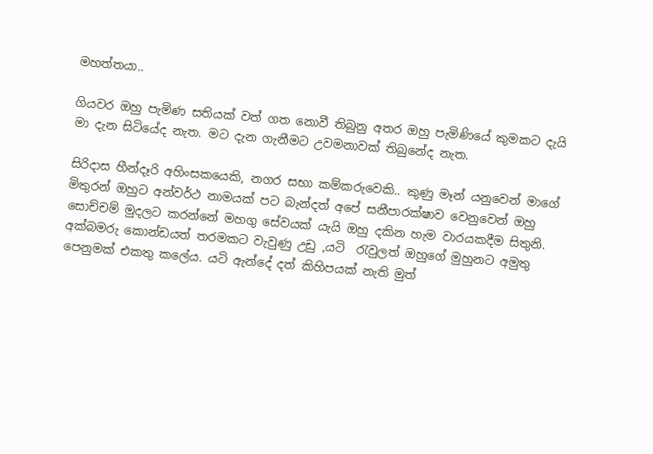මහත්තයා..

ගියවර ඔහු පැමිණ සතියක් වත් ගත නොවී තිබුනු අතර ඔහු පැමිණියේ කුමකට දැයි මා දැන සිටියේද නැත. මට දැන ගැනීමට උවමනාවක් තිබුනේද නැත.

සිරිදාස හීන්දෑරි අහිංසකයෙකි, නගර සභා කම්කරුවෙකි.. කුණු මෑන් යනුවෙන් මාගේ මිතුරන් ඔහුට අන්වර්ථ නාමයක් පට බැන්දත් අපේ සනීපාරක්ෂාව වෙනුවෙන් ඔහු සොච්චම් මුදලට කරන්නේ මහගු සේවයක් යැයි ඔහු දකින හැම වාරයකදීම සිතුනි. අක්බමරු කොන්ඩයත් තරමකට වැවුණු උඩු ,යටි  රැවුලත් ඔහුගේ මුහුනට අමුතු පෙනුමක් එකතු කලේය. යටි ඇන්දේ දත් කිහිපයක් නැති මුත්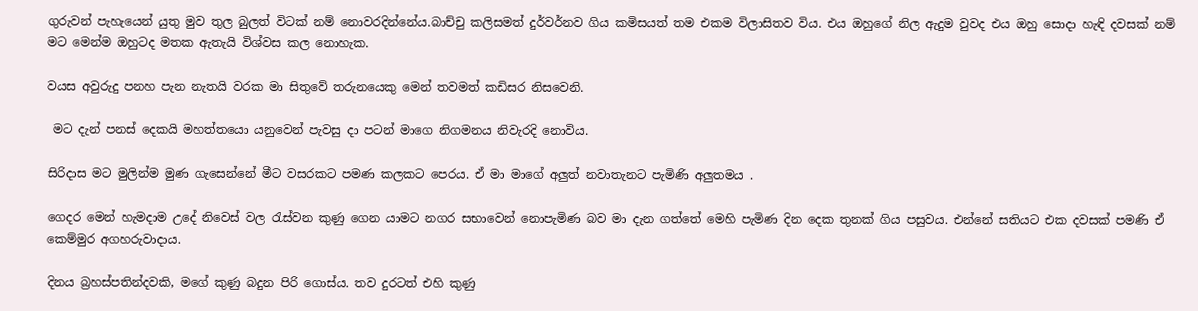ගුරුවන් පැහැයෙන් යුතු මුව තුල බුලත් විටක් නම් නොවරදින්නේය.බාච්චු කලිසමත් දුර්වර්නව ගිය කමිසයත් තම එකම විලාසිතව විය. එය ඔහුගේ නිල ඇදුම වුවද එය ඔහු සොදා හැඳි දවසක් නම් මට මෙන්ම ඔහුටද මතක ඇතැයි විශ්වස කල නොහැක.

වයස අවුරුදු පනහ පැන නැතයි වරක මා සිතුවේ තරුනයෙකු මෙන් තවමත් කඩිසර නිසවෙනි.

 මට දැන් පනස් දෙකයි මහත්තයො යනුවෙන් පැවසු දා පටන් මාගෙ නිගමනය නිවැරදි නොවිය.

සිරිදාස මට මුලින්ම මුණ ගැසෙන්නේ මීට වසරකට පමණ කලකට පෙරය. ඒ මා මාගේ අලුත් නවාතැනට පැමිණි අලුතමය .

ගෙදර මෙන් හැමදාම උදේ නිවෙස් වල රැස්වන කුණු ගෙන යාමට නගර සභාවෙන් නොපැමිණ බව මා දැන ගත්තේ මෙහි පැමිණ දින දෙක තුනක් ගිය පසුවය. එන්නේ සතියට එක දවසක් පමණි ඒ කෙම්මුර අගහරුවාදාය.

දිනය බ්‍රහස්පතින්දවකි, මගේ කුණු බදුන පිරි ගොස්ය. තව දුරටත් එහි කුණු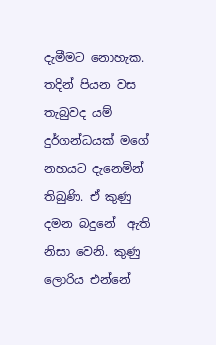දැමීමට නොහැක. තදින් පියන වස තැබුවද යම් දුර්ගන්ධයක් මගේ නහයට දැනෙමින් තිබුණි. ඒ කුණු දමන බදුනේ  ඇති නිසා වෙනි. කුණු ලොරිය එන්නේ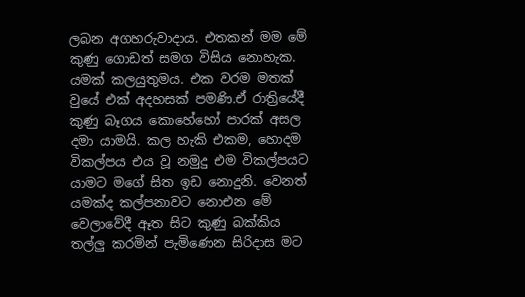ලබන අගහරුවාදාය. එතකන් මම මේ කුණු ගොඩත් සමග විසිය නොහැක. යමක් කලයුතුමය. එක වරම මතක් වුයේ එක් අදහසක් පමණි.ඒ රාත්‍රියේදී කුණු බෑගය කොහේහෝ පාරක් අසල දමා යාමයි. කල හැකි එකම, හොදම විකල්පය එය වූ නමුදු එම විකල්පයට යාමට මගේ සිත ඉඩ නොදුනි. වෙනත් යමක්ද කල්පනාවට නොඑන මේ වෙලාවේදී ඈත සිට කුණු බක්කිය තල්ලු කරමින් පැමිණෙන සිරිදාස මට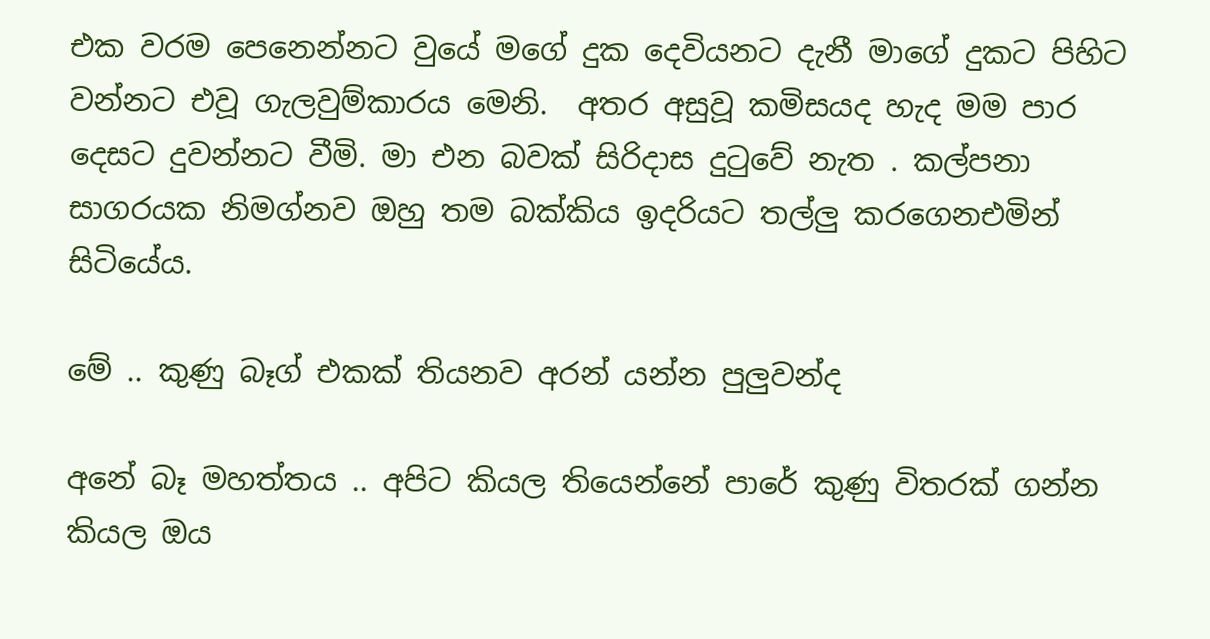එක වරම පෙනෙන්නට වුයේ මගේ දුක දෙවියනට දැනී මාගේ දුකට පිහිට වන්නට එවූ ගැලවුම්කාරය මෙනි.  අතර අසුවූ කමිසයද හැද මම පාර දෙසට දුවන්නට වීමි. මා එන බවක් සිරිදාස දුටුවේ නැත . කල්පනා සාගරයක නිමග්නව ඔහු තම බක්කිය ඉදරියට තල්ලු කරගෙනඑමින් සිටියේය.

මේ .. කුණු බෑග් එකක් තියනව අරන් යන්න පුලුවන්ද

අනේ බෑ මහත්තය .. අපිට කියල තියෙන්නේ පාරේ කුණු විතරක් ගන්න කියල ඔය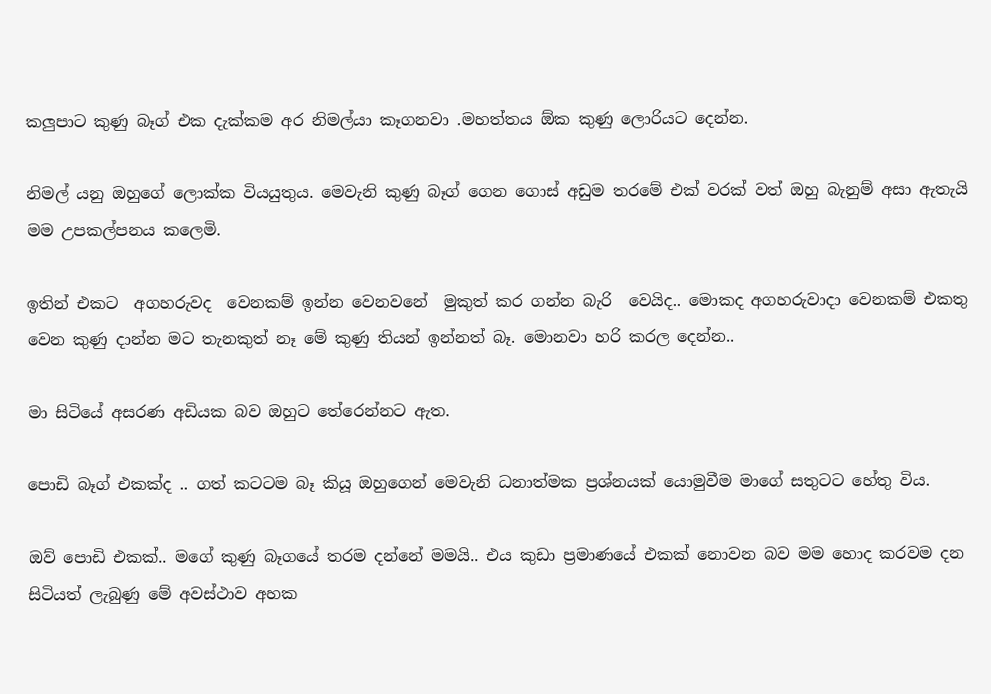කලුපාට කුණු බෑග් එක දැක්කම අර නිමල්යා කෑගනවා .මහත්තය ඕක කුණු ලොරියට දෙන්න.

නිමල් යනු ඔහුගේ ලොක්ක වියයුතුය. මෙවැනි කුණු බෑග් ගෙන ගොස් අඩුම තරමේ එක් වරක් වත් ඔහු බැනුම් අසා ඇතැයි මම උපකල්පනය කලෙමි.

ඉතින් එකට  අගහරුවද  වෙනකම් ඉන්න වෙනවනේ  මුකුත් කර ගන්න බැරි  වෙයිද.. මොකද අගහරුවාදා වෙනකම් එකතු වෙන කුණු දාන්න මට තැනකුත් නෑ මේ කුණු තියන් ඉන්නත් බෑ. මොනවා හරි කරල දෙන්න..

මා සිටියේ අසරණ අඩියක බව ඔහුට තේරෙන්නට ඇත.

පොඩි බෑග් එකක්ද .. ගත් කටටම බෑ කියූ ඔහුගෙන් මෙවැනි ධනාත්මක ප්‍රශ්නයක් යොමුවීම මාගේ සතුටට හේතු විය.

ඔව් පොඩි එකක්.. මගේ කුණු බෑගයේ තරම දන්නේ මමයි.. එය කුඩා ප්‍රමාණයේ එකක් නොවන බව මම හොද කරවම දන සිටියත් ලැබුණු මේ අවස්ථාව අහක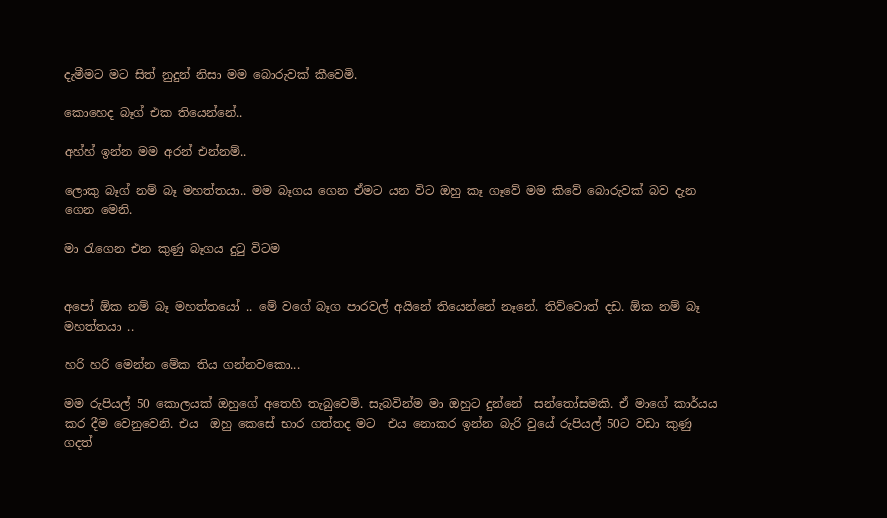දැමීමට මට සිත් නුදුන් නිසා මම බොරුවක් කීවෙමි.

කොහෙද බෑග් එක තියෙන්නේ..

අහ්හ් ඉන්න මම අරන් එන්නම්..

ලොකු බෑග් නම් බෑ මහත්තයා.. මම බෑගය ගෙන ඒමට යන විට ඔහු කෑ ගෑවේ මම කිවේ බොරුවක් බව දැන ගෙන මෙනි.

මා රැගෙන එන කුණු බෑගය දුටු විටම


අපෝ ඕක නම් බෑ මහත්තයෝ .. මේ වගේ බෑග පාරවල් අයිනේ තියෙන්නේ නෑනේ. තිව්වොත් දඩ. ඕක නම් බෑ මහත්තයා ..

හරි හරි මෙන්න මේක තිය ගන්නවකො...

මම රුපියල් 50 කොලයක් ඔහුගේ අතෙහි තැබුවෙමි. සැබවින්ම මා ඔහුට දුන්නේ  සන්තෝසමකි. ඒ මාගේ කාර්යය කර දීම වෙනුවෙනි. එය  ඔහු කෙසේ භාර ගත්තද මට  එය නොකර ඉන්න බැරි වුයේ රුපියල් 50ට වඩා කුණු ගදත්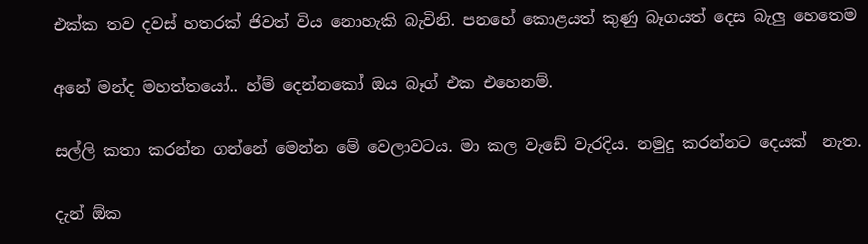එක්ක තව දවස් හතරක් ජිවත් විය නොහැකි බැවිනි. පනහේ කොළයත් කුණු බෑගයත් දෙස බැලු හෙතෙම

අනේ මන්ද මහත්තයෝ.. හ්ම් දෙන්නකෝ ඔය බෑග් එක එහෙනම්.

සල්ලි කතා කරන්න ගන්නේ මෙන්න මේ වෙලාවටය. මා කල වැඩේ වැරදිය. නමුදු කරන්නට දෙයක්  නැත.

දැන් ඕක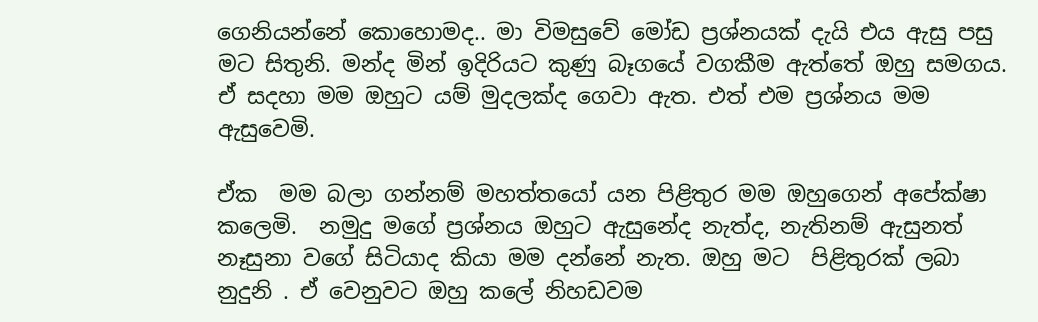ගෙනියන්නේ කොහොමද.. මා විමසුවේ මෝඩ ප්‍රශ්නයක් දැයි එය ඇසු පසු මට සිතුනි. මන්ද මින් ඉදිරියට කුණු බෑගයේ වගකීම ඇත්තේ ඔහු සමගය. ඒ සදහා මම ඔහුට යම් මුදලක්ද ගෙවා ඇත. එත් එම ප්‍රශ්නය මම ඇසුවෙමි.

ඒක  මම බලා ගන්නම් මහත්තයෝ යන පිළිතුර මම ඔහුගෙන් අපේක්ෂා කලෙමි.  නමුදු මගේ ප්‍රශ්නය ඔහුට ඇසුනේද නැත්ද, නැතිනම් ඇසුනත් නෑසුනා වගේ සිටියාද කියා මම දන්නේ නැත. ඔහු මට  පිළිතුරක් ලබා නුදුනි . ඒ වෙනුවට ඔහු කලේ නිහඩවම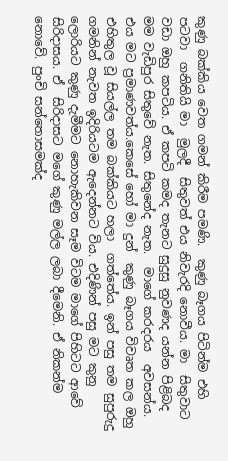කුණු බක්කිය වෙත ගමන් කිරීම පමණි.  කුණු බෑගය පිටින්ම එහි පටවා  ගනිතියි මා  මුලදී  සිතුවත් එය නිවැරදි නොවීය. මා  සිතුවාට වඩා ඔහු කපටිය. ඒ කපටි කමද තැනට සුදුසු නුවණද යන්න පිළිබද මම වැඩිපුර සිතුවේ නැත. සිතුනේද නැත.  මාගේ කරදරය  අවසන්ය. එය මට ප්‍රමාණවත්ය.කෙසේ හෝ මා දුන්  කුණු බෑගය විවෘත කල ඔහු එහිතුල වූ සියල්ල තම බක්කියට හලා  ගත්තේය. ඉන් පසු තම සුපුරුදු ගමනින් නැවත ඉදිරියටම ඇදෙන්නට විය. එදිණින් පසු මට කුනු ලොරියට කුණු දැමීමට නොහැකිවන සෑම විටම මාගේ පිහිටට ආවේ සිරිදාසය. ඒ  සිරිදාසට මගේ කුණු මල්ල ලබා දීමෙනි. ඒ නිකන්ම නොවේ. පුංචි සන්තොසමක්ද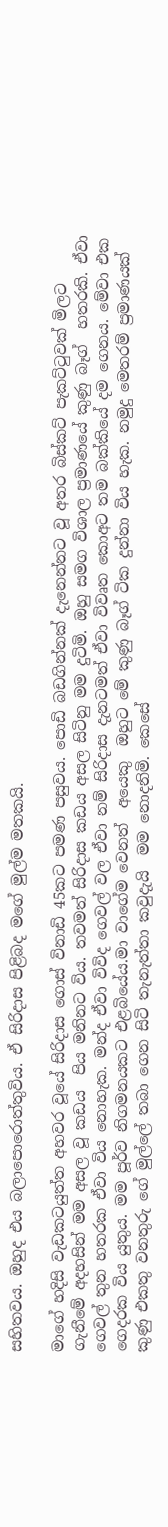සහිතවය. ඔහුද එය බලාපොරොත්තුවිය. ඒ සිරිදාස පිළිබද මගේ මුල්ම මතකයි.

මාගේ හදිසි වැඩකටයුත්ත අහවර වූයේ සිරිදාස ගොස් විනාඩි 45කට පමණ පසුවය. පොඩි බඩගින්නක් දැනෙන්නට වූ අතර බිස්කට් පැකට්ටුවක් මිලට ගැනීමේ අදහසින් මම අසල වූ කඩය  පිය මනිනට විය. තවමත් සිරිදාස කඩය අසල සිටිනු මම දුටිමි. ඔහු සමග විශාල ප්‍රමාණයේ කුණු බෑග්  හතරකි. ඒවා ගෙවල් තුන හතරක ඒවා විය නොහැක. මන්ද ඒවා විවිද ගෙවල් වල ඒවා නම් සිරිදාස දැනටමත් ඒවා විවෘත කොඅට තම බක්කියේ දම ගෙනය. මේවා එක ගෙදරක විය යුතුය. මම පූර්ව නිගමනයකට එළබියේය.මා වාගේම වෙනත්  අයෙකු  ඔහුට මේ කුණු බෑග් ටික දුන්නා විය හැක. නමුදු මෙතරම් ප්‍රමාණයක් කුණු එකතු වනතුරු ගේ මුල්ලේ තබා ගෙන සිටි තැනැත්තා කවුදැයි  මම නොදනිමි. කෙසේ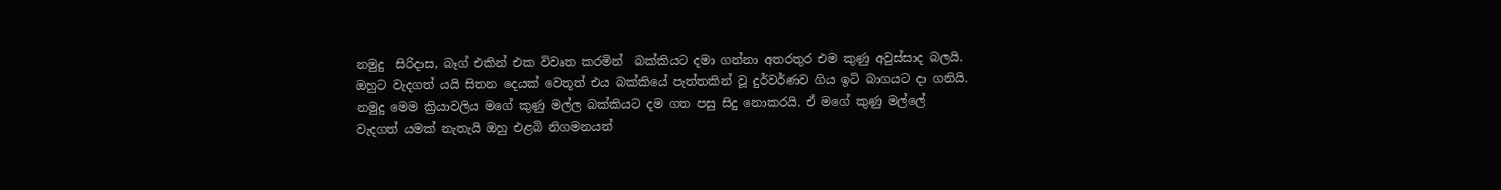නමුදු  සිරිදාස, බෑග් එකින් එක විවෘත කරමින්  බක්කියට දමා ගන්නා අතරතුර එම කුණු අවුස්සාද බලයි. ඔහුට වැදගත් යයි සිතන දෙයක් වෙතූත් එය බක්කියේ පැත්තකින් වූ දුර්වර්ණව ගිය ඉටි බාගයට දා ගනියි. නමුදු මෙම ක්‍රියාවලිය මගේ කුණු මල්ල බක්කියට දම ගත පසු සිදු නොකරයි. ඒ මගේ කුණු මල්ලේ වැදගත් යමක් නැතැයි ඔහු එළබි නිගමනයන්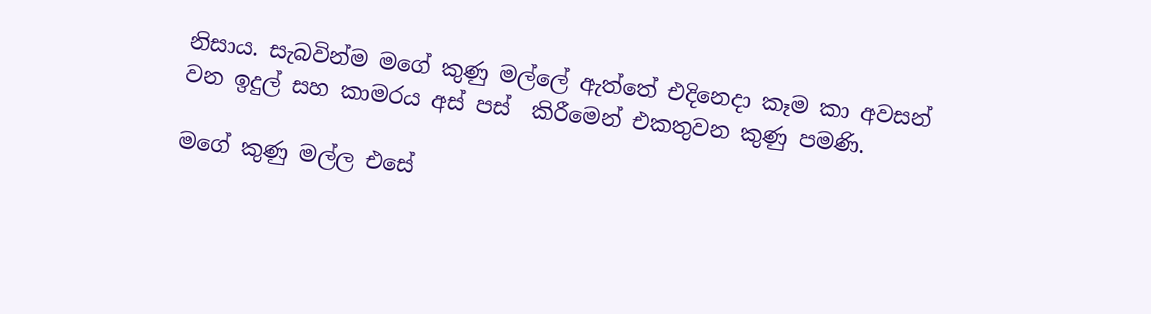නිසාය. සැබවින්ම මගේ කුණු මල්ලේ ඇත්තේ එදිනෙදා කෑම කා අවසන් වන ඉදුල් සහ කාමරය අස් පස්  කිරීමෙන් එකතුවන කුණු පමණි.

මගේ කුණු මල්ල එසේ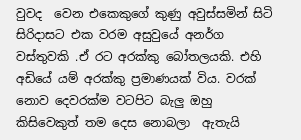වුවද  වෙන එකෙකුගේ කුණු අවුස්සමින් සිටි සිරිදාසට එක වරම අසුවුයේ අනර්ග වස්තුවකි .ඒ රට අරක්කු බෝතලයකි. එහි අඩියේ යම් අරක්කු ප්‍රමාණයක් විය. වරක් නොව දෙවරක්ම වටපිට බැලු ඔහු කිසිවෙකුත් තම දෙස නොබලා  ඇතැයි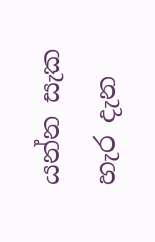යන්න සැක  හැර දැන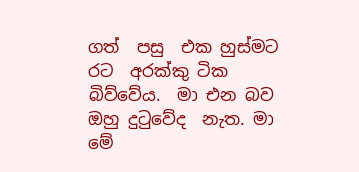ගත්  පසු  එක හුස්මට රට  අරක්කු ටික  බිව්වේය.  මා එන බව ඔහු දුටුවේද  නැත. මා මේ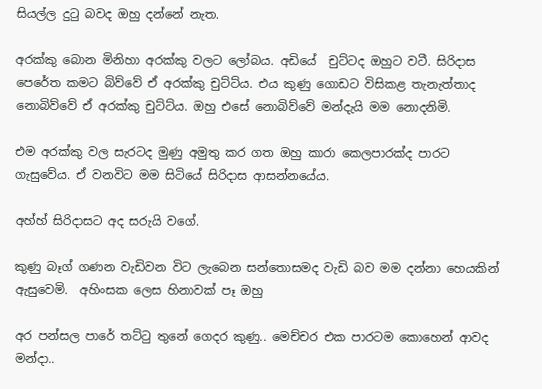සියල්ල දුටු බවද ඔහු දන්නේ නැත.

අරක්කු බොන මිනිහා අරක්කු වලට ලෝබය. අඩියේ  චුට්ටද ඔහුට වටී. සිරිදාස පෙරේත කමට බිව්වේ ඒ අරක්කු චුට්ට්ය. එය කුණු ගොඩට විසිකළ තැනැත්තාද නොබිව්වේ ඒ අරක්කු චුට්ට්ය. ඔහු එසේ නොබිව්වේ මන්දැයි මම නොදනිමි.

එම අරක්කු වල සැරටද මුණු අමුතු කර ගත ඔහු කාරා කෙලපාරක්ද පාරට ගැසුවේය. ඒ වනවිට මම සිටියේ සිරිදාස ආසන්නයේය.

අහ්හ් සිරිදාසට අද සරුයි වගේ.

කුණු බෑග් ගණන වැඩිවන විට ලැබෙන සන්තොසමද වැඩි බව මම දන්නා හෙයකින් ඇසුවෙමි.  අහිංසක ලෙස හිනාවක් පෑ ඔහු

අර පන්සල පාරේ තට්ටු තුනේ ගෙදර කුණු.. මෙච්චර එක පාරටම කොහෙන් ආවද මන්දා..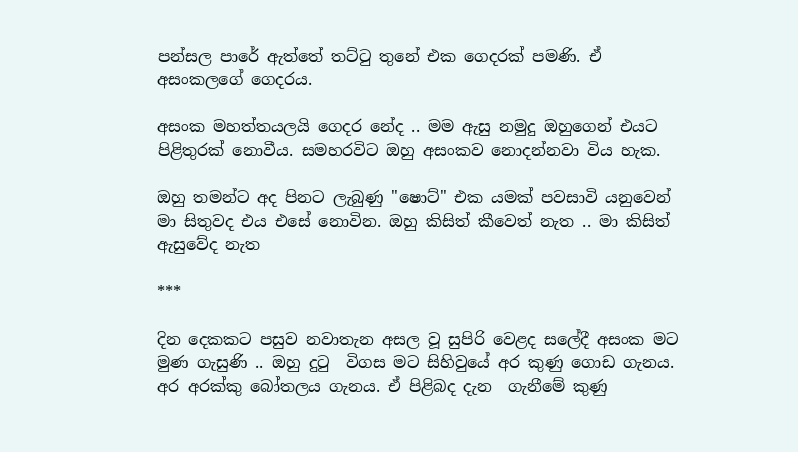පන්සල පාරේ ඇත්තේ තට්ටු තුනේ එක ගෙදරක් පමණි. ඒ අසංකලගේ ගෙදරය.

අසංක මහත්තයලයි ගෙදර නේද .. මම ඇසු නමුදු ඔහුගෙන් එයට පිළිතුරක් නොවීය. සමහරවිට ඔහු අසංකව නොදන්නවා විය හැක.

ඔහු තමන්ට අද පිනට ලැබුණු "ෂොට්" එක යමක් පවසාවි යනුවෙන් මා සිතුවද එය එසේ නොවින. ඔහු කිසිත් කීවෙත් නැත .. මා කිසිත් ඇසුවේද නැත

***

දින දෙකකට පසුව නවාතැන අසල වූ සුපිරි වෙළද සලේදී අසංක මට මුණ ගැසුණි .. ඔහු දුටු  විගස මට සිහිවුයේ අර කුණු ගොඩ ගැනය. අර අරක්කු බෝතලය ගැනය. ඒ පිළිබද දැන  ගැනීමේ කුණු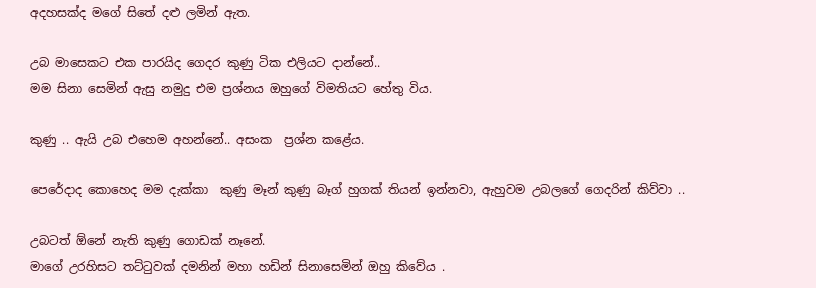අදහසක්ද මගේ සිතේ දළු ලමින් ඇත.

උබ මාසෙකට එක පාරයිද ගෙදර කුණු ටික එලියට දාන්නේ..
මම සිනා සෙමින් ඇසු නමුදු එම ප්‍රශ්නය ඔහුගේ විමතියට හේතු විය.

කුණු .. ඇයි උබ එහෙම අහන්නේ.. අසංක  ප්‍රශ්න කළේය.

පෙරේදාද කොහෙද මම දැක්කා  කුණු මෑන් කුණු බෑග් හුගක් තියන් ඉන්නවා, ඇහුවම උබලගේ ගෙදරින් කිව්වා ..

උබටත් ඕනේ නැති කුණු ගොඩක් නෑනේ.
මාගේ උරහිසට තට්ටුවක් දමනින් මහා හඩින් සිනාසෙමින් ඔහු කිවේය .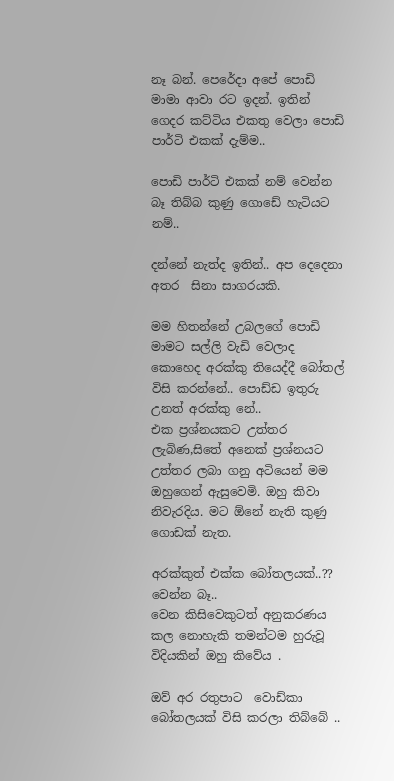නෑ බන්. පෙරේදා අපේ පොඩි මාමා ආවා රට ඉදන්. ඉතින් ගෙදර කට්ටිය එකතු වෙලා පොඩි පාර්ටි එකක් දැම්ම..

පොඩි පාර්ටි එකක් නම් වෙන්න බෑ තිබ්බ කුණු ගොඩේ හැටියට නම්..

දන්නේ නැත්ද ඉතින්.. අප දෙදෙනා අතර  සිනා සාගරයකි.

මම හිතන්නේ උබලගේ පොඩි මාමට සල්ලි වැඩි වෙලාද කොහෙද අරක්කු තියෙද්දී බෝතල් විසි කරන්නේ.. පොඩ්ඩ ඉතුරු උනත් අරක්කු නේ..
එක ප්‍රශ්නයකට උත්තර ලැබිණ,සිතේ අනෙක් ප්‍රශ්නයට උත්තර ලබා ගනු අටියෙන් මම ඔහුගෙන් ඇසුවෙමි. ඔහු කිවා  නිවැරදිය. මට ඕනේ නැති කුණු ගොඩක් නැත.

අරක්කුත් එක්ක බෝතලයක්..?? වෙන්න බෑ..
වෙන කිසිවෙකුටත් අනුකරණය කල නොහැකි තමන්ටම හුරුවූ විදියකින් ඔහු කිවේය .

ඔව් අර රතුපාට  වොඩ්කා බෝතලයක් විසි කරලා තිබ්බේ ..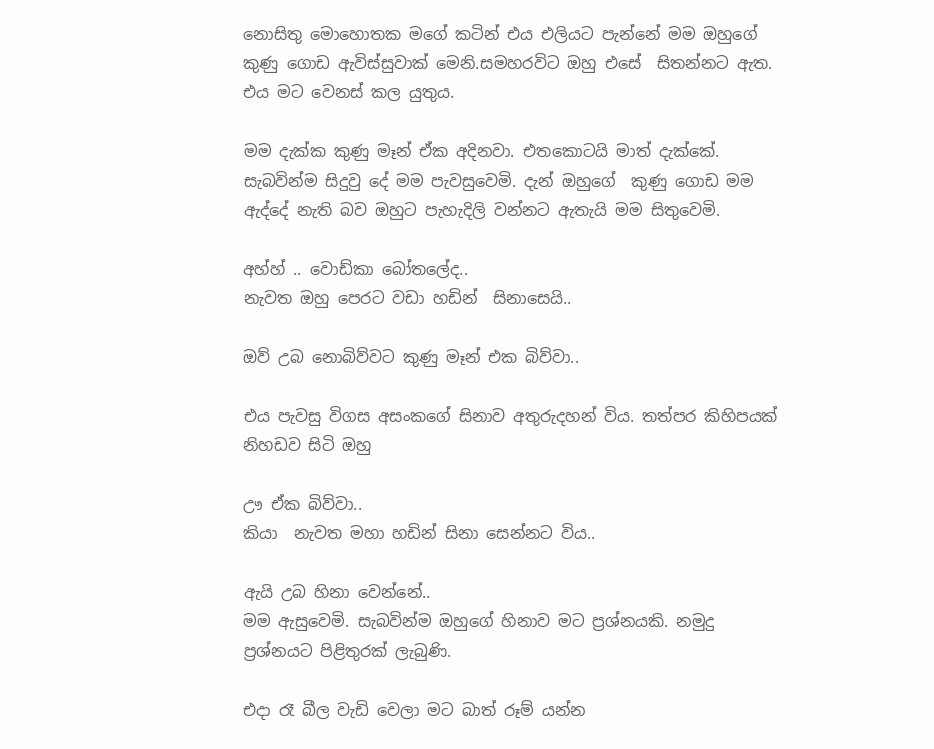නොසිතු මොහොතක මගේ කටින් එය එලියට පැන්නේ මම ඔහුගේ කුණු ගොඩ ඇවිස්සුවාක් මෙනි.සමහරවිට ඔහු එසේ  සිතන්නට ඇත. එය මට වෙනස් කල යුතුය.

මම දැක්ක කුණු මෑන් ඒක අදිනවා. එතකොටයි මාත් දැක්කේ.
සැබවින්ම සිදුවු දේ මම පැවසුවෙමි. දැන් ඔහුගේ  කුණු ගොඩ මම ඇද්දේ නැති බව ඔහුට පැහැදිලි වන්නට ඇතැයි මම සිතුවෙමි.

අහ්හ් .. වොඩ්කා බෝතලේද..
නැවත ඔහු පෙරට වඩා හඩින්  සිනාසෙයි..

ඔව් උබ නොබිව්වට කුණු මෑන් එක බිව්වා..

එය පැවසු විගස අසංකගේ සිනාව අතුරුදහන් විය. තත්පර කිහිපයක් නිහඩව සිටි ඔහු

ඌ ඒක බිව්වා..
කියා  නැවත මහා හඩින් සිනා සෙන්නට විය..

ඇයි උබ හිනා වෙන්නේ..
මම ඇසුවෙමි. සැබවින්ම ඔහුගේ හිනාව මට ප්‍රශ්නයකි. නමුදු ප්‍රශ්නයට පිළිතුරක් ලැබුණි.

එදා රෑ බීල වැඩි වෙලා මට බාත් රූම් යන්න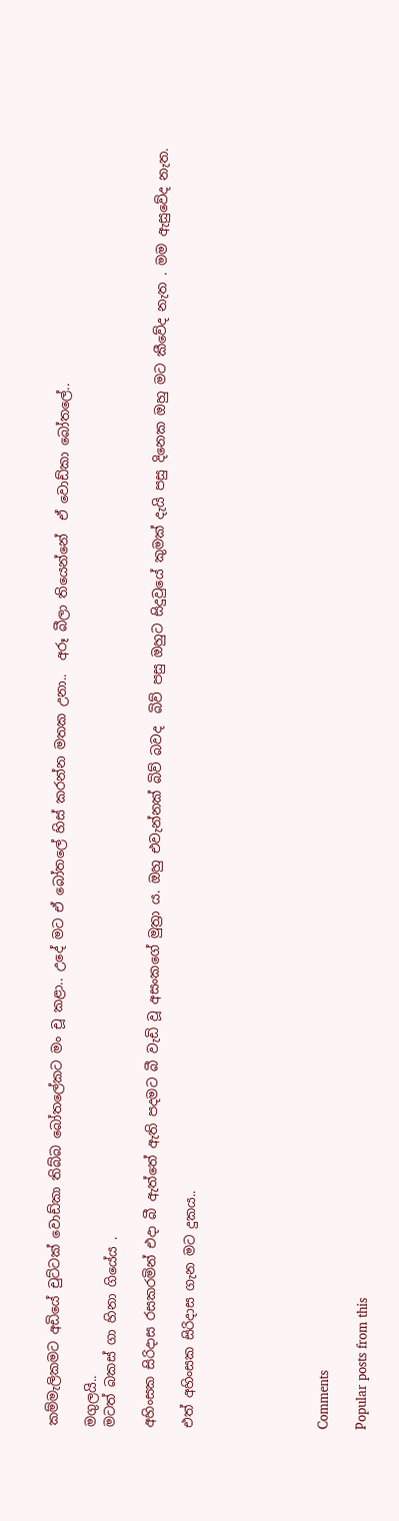කම්මැලිකමට අඩියේ චුට්ටක් වොඩ්කා තිබ්බ බෝතලේකට මං චූ කළා.. උදේ මට ඒ බෝතලේ හිස් කරන්න මතක උනා..  අරූ බීලා තියෙන්නේ  ඒ වොඩ්කා බෝතලේ..

මගුලයි..
මටත් බකස් ගා හිනා ගියේය .

අහිංසක සිරිදාස රසකරමින් එදා බී ඇත්තේ ඇති පදමට බී වැඩි වූ අසංකගේ මුත්‍රා ය. ඔහු එවැන්නක් බිව් බවද  බිව් පසු ඔහුට සිදුවුයේ කුමක් දැයි පසු දිනෙක ඔහු මට කීවේද නැත . මම ඇසුවේද නැත.

එත් අහිංසක සිරිදාස ගැන මට දුකය..






Comments

Popular posts from this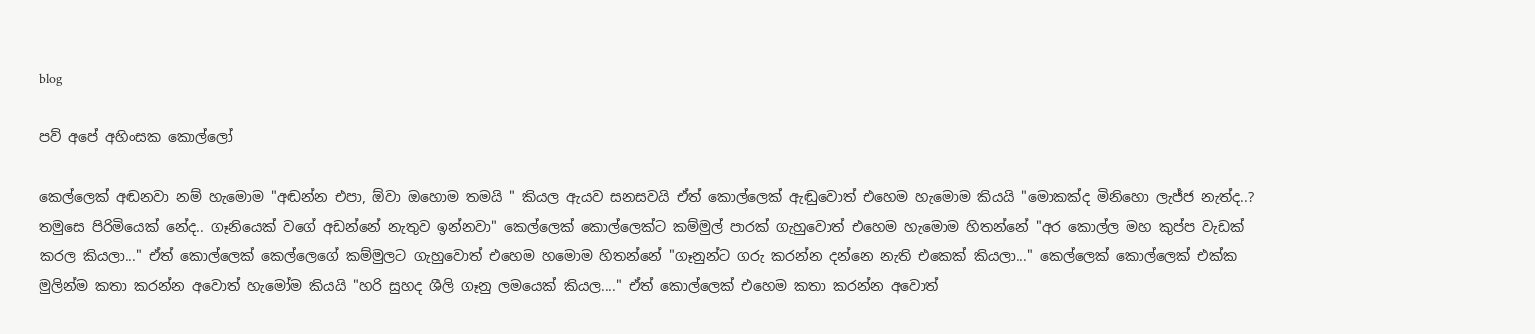blog

පව් අපේ අහිංසක කොල්ලෝ

කෙල්ලෙක් අඬනවා නම් හැමොම "අඬන්න එපා, ඕවා ඔහොම තමයි " කියල ඇයව සනසවයි ඒත් කොල්ලෙක් ඇඬුවොත් එහෙම හැමොම කියයි "මොකක්ද මිනිහො ලැජ්ජ නැත්ද..? තමුසෙ පිරිමියෙක් නේද.. ගෑනියෙක් වගේ අඩන්නේ නැතුව ඉන්නවා" කෙල්ලෙක් කොල්ලෙක්ට කම්මුල් පාරක් ගැහුවොත් එහෙම හැමොම හිතන්නේ "අර කොල්ල මහ කුප්ප වැඩක් කරල කියලා..." ඒත් කොල්ලෙක් කෙල්ලෙගේ කම්මුලට ගැහුවොත් එහෙම හමොම හිතන්නේ "ගෑනුන්ට ගරු කරන්න දන්නෙ නැති එකෙක් කියලා..." කෙල්ලෙක් කොල්ලෙක් එක්ක මුලින්ම කතා කරන්න අවොත් හැමෝම කියයි "හරි සුහද ශීලි ගෑනු ලමයෙක් කියල...." ඒත් කොල්ලෙක් එහෙම කතා කරන්න අවොත්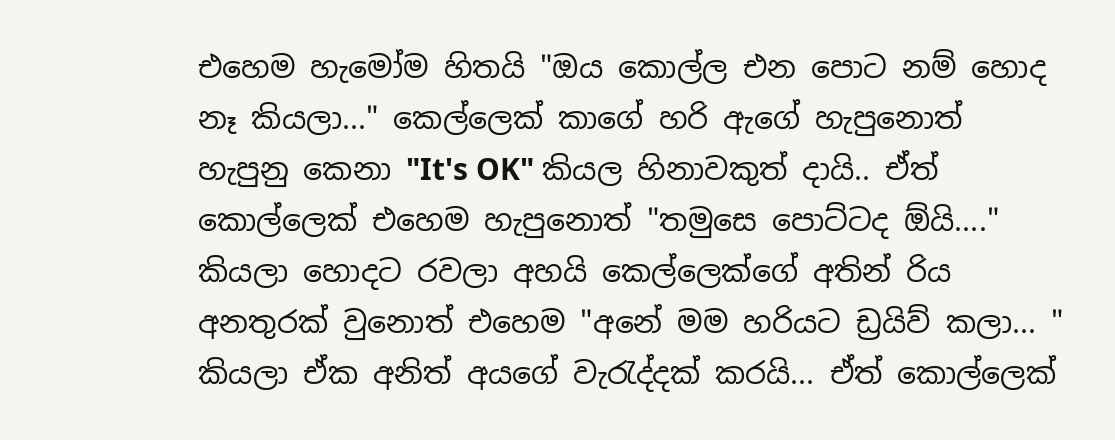එහෙම හැමෝම හිතයි "ඔය කොල්ල එන පොට නම් හොද නෑ කියලා..." කෙල්ලෙක් කාගේ හරි ඇගේ හැපුනොත් හැපුනු කෙනා "It's OK" කියල හිනාවකුත් දායි.. ඒත් කොල්ලෙක් එහෙම හැපුනොත් "තමුසෙ පොට්ටද ඕයි...." කියලා හොදට රවලා අහයි කෙල්ලෙක්ගේ අතින් රිය අනතුරක් වුනොත් එහෙම "අනේ මම හරියට ඩ්‍රයිව් කලා... " කියලා ඒක අනිත් අයගේ වැරැද්දක් කරයි... ඒත් කොල්ලෙක්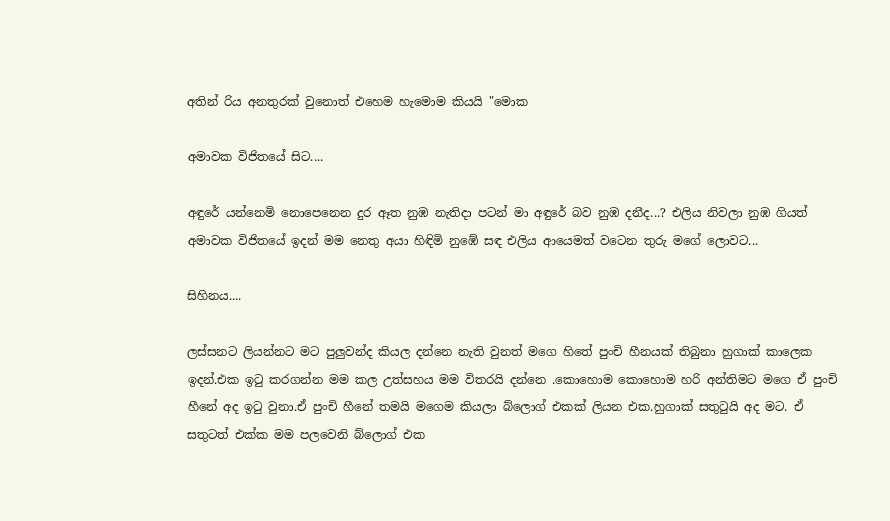අතින් රිය අනතුරක් වුනොත් එහෙම හැමොම කියයි "මොක

අමාවක විජිතයේ සිට....

අඳුරේ යන්නෙමි නොපෙනෙන දුර ඈත නුඹ නැතිදා පටන් මා අඳුරේ බව නුඹ දනීද...? එලිය නිවලා නුඹ ගියත් අමාවක විජිතයේ ඉදන් මම නෙතු අයා හිඳිමි නුඹේ සඳ එලිය ආයෙමත් වටෙන තුරු මගේ ලොවට...

සිහිනය....

ලස්සනට ලියන්නට මට පුලුවන්ද කියල දන්නෙ නැති වුනත් මගෙ හිතේ පුංචි හීනයක් තිබුනා හුගාක් කාලෙක ඉදන්.එක ඉටු කරගන්න මම කල උත්සහය මම විතරයි දන්නෙ .කොහොම කොහොම හරි අන්තිමට මගෙ ඒ පුංචි හීනේ අද ඉටු වුනා.ඒ පුංචි හීනේ තමයි මගෙම කියලා බ්ලොග් එකක් ලියන එක.හුගාක් සතුටුයි අද මට. ඒ සතුටත් එක්ක මම පලවෙනි බ්ලොග් එක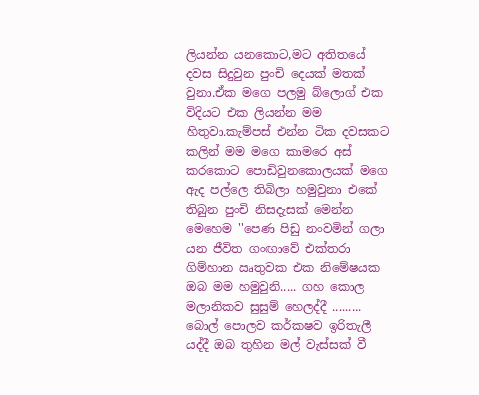ලියන්න යනකොට,මට අතිතයේ දවස සිදුවුන පුංචි දෙයක් මතක් වුනා.ඒක මගෙ පලමු බ්ලොග් එක විදියට එක ලියන්න මම හිතුවා.කැම්පස් එන්න ටික දවසකට කලින් මම මගෙ කාමරෙ අස් කරකොට පොඩිවුනකොලයක් මගෙ ඇද පල්ලෙ තිබිලා හමුවුනා එකේ තිබුන පුංචි නිසදැසක් මෙන්න මෙහෙම ''පෙණ පිඩු නංවමින් ගලා යන ජීවිත ගංඟාවේ එක්තරා ගිම්හාන ඍතුවක එක නිමේෂයක ඔබ මම හමුවුනි..... ගහ කොල මලානිකව සුසුම් හෙලද්දී ......... බොල් පොලව කර්කෂව ඉරිතැලී යද්දී ඔබ තුහින මල් වැස්සක් වී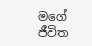මගේ ජීවිත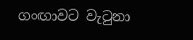ගංඟාවට වැටුනා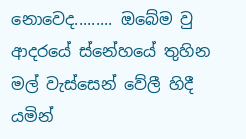නොවෙද......... ඔබේම වු ආදරයේ ස්නේහයේ තුහින මල් වැස්සෙන් වේලී හිදී යමින්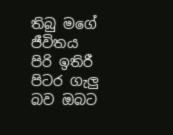තිබු මගේ ජීවිතය පිරි ඉතිරී පිටර ගැලු බව ඔබට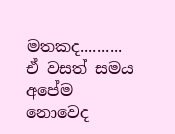මතකද.......... ඒ වසත් සමය අපේම නොවෙද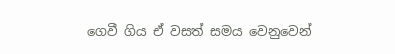ගෙවී ගිය ඒ වසත් සමය වෙනුවෙන්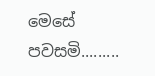මෙසේ පවසමි.........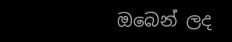ඔබෙන් ලද